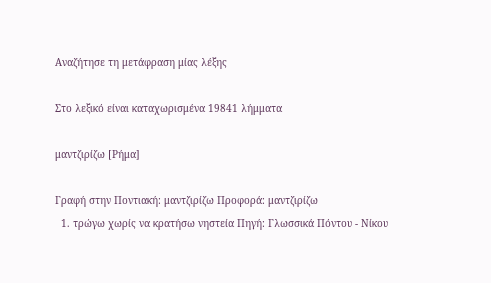Αναζήτησε τη μετάφραση μίας λέξης

Στο λεξικό είναι καταχωρισμένα 19841 λήμματα

μαντζιρίζω [Ρήμα]

Γραφή στην Ποντιακή: μαντζιρίζω Προφορά: μαντζιρίζω
  1. τρώγω χωρίς να κρατήσω νηστεία Πηγή: Γλωσσικά Πόντου - Νίκου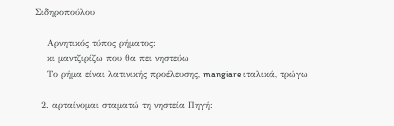Σιδηροπούλου

    Αρνητικός τύπος ρήματος:
    κι μαντζιρίζω που θα πει νηστεύω
    Το ρήμα είναι λατινικής προέλευσης, mangiare ιταλικά, τρώγω

  2. αρταίνομαι σταματώ τη νηστεία Πηγή: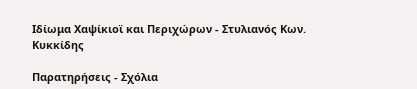Ιδίωμα Χαψίκιοϊ και Περιχώρων - Στυλιανός Κων. Κυκκίδης

Παρατηρήσεις - Σχόλια